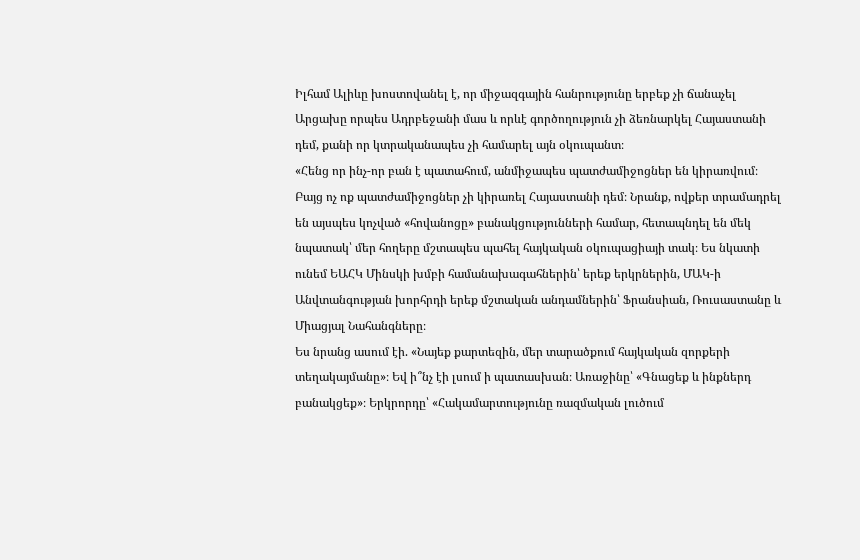Իլհամ Ալիևը խոստովանել է, որ միջազգային հանրությունը երբեք չի ճանաչել Արցախը որպես Ադրբեջանի մաս և որևէ գործողություն չի ձեռնարկել Հայաստանի դեմ, քանի որ կտրականապես չի համարել այն օկուպանտ։
«Հենց որ ինչ-որ բան է պատահում, անմիջապես պատժամիջոցներ են կիրառվում։ Բայց ոչ ոք պատժամիջոցներ չի կիրառել Հայաստանի դեմ։ Նրանք, ովքեր տրամադրել են այսպես կոչված «հովանոցը» բանակցությունների համար, հետապնդել են մեկ նպատակ՝ մեր հողերը մշտապես պահել հայկական օկուպացիայի տակ։ Ես նկատի ունեմ ԵԱՀԿ Մինսկի խմբի համանախագահներին՝ երեք երկրներին, ՄԱԿ-ի Անվտանգության խորհրդի երեք մշտական անդամներին՝ Ֆրանսիան, Ռուսաստանը և Միացյալ Նահանգները։
Ես նրանց ասում էի. «Նայեք քարտեզին, մեր տարածքում հայկական զորքերի տեղակայմանը»։ Եվ ի՞նչ էի լսում ի պատասխան։ Առաջինը՝ «Գնացեք և ինքներդ բանակցեք»։ Երկրորդը՝ «Հակամարտությունը ռազմական լուծում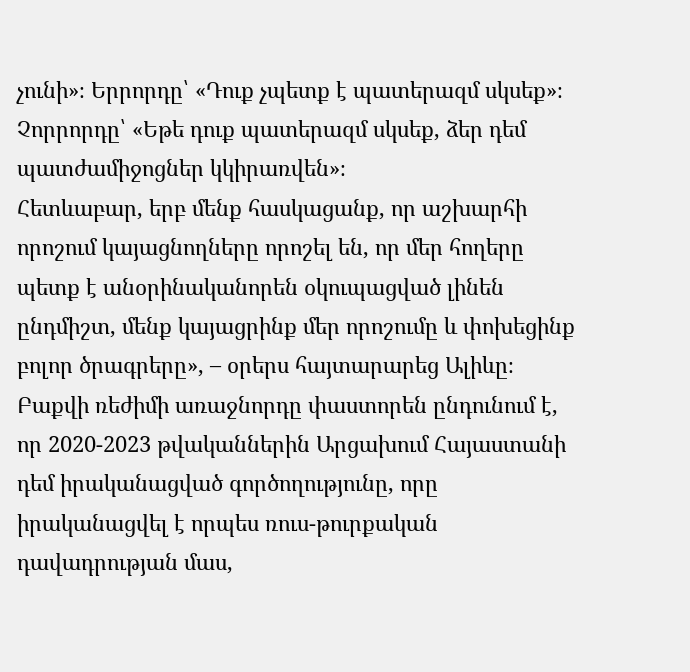չունի»։ Երրորդը՝ «Դուք չպետք է պատերազմ սկսեք»։ Չորրորդը՝ «Եթե դուք պատերազմ սկսեք, ձեր դեմ պատժամիջոցներ կկիրառվեն»։
Հետևաբար, երբ մենք հասկացանք, որ աշխարհի որոշում կայացնողները որոշել են, որ մեր հողերը պետք է անօրինականորեն օկուպացված լինեն ընդմիշտ, մենք կայացրինք մեր որոշումը և փոխեցինք բոլոր ծրագրերը», – օրերս հայտարարեց Ալիևը։
Բաքվի ռեժիմի առաջնորդը փաստորեն ընդունում է, որ 2020-2023 թվականներին Արցախում Հայաստանի դեմ իրականացված գործողությունը, որը իրականացվել է որպես ռուս-թուրքական դավադրության մաս,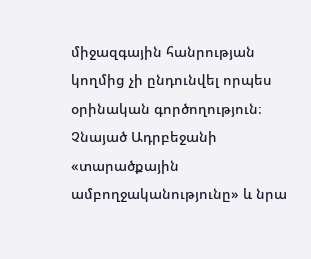միջազգային հանրության կողմից չի ընդունվել որպես օրինական գործողություն։
Չնայած Ադրբեջանի «տարածքային ամբողջականությունը» և նրա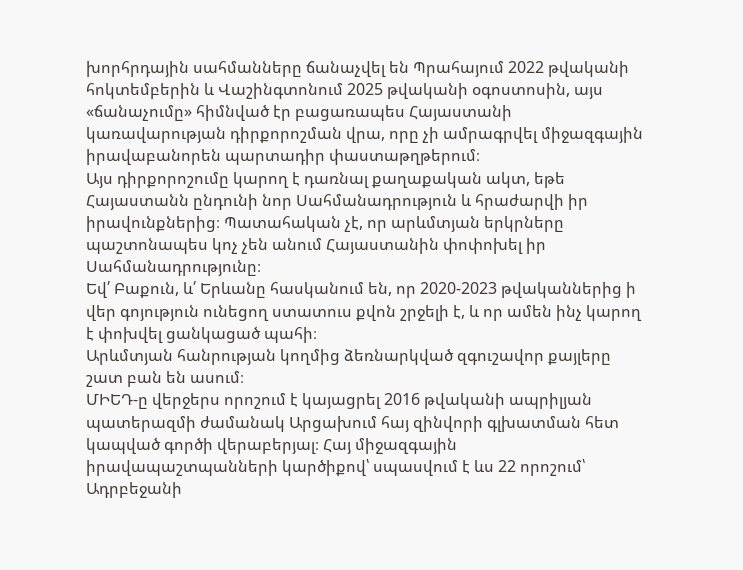խորհրդային սահմանները ճանաչվել են Պրահայում 2022 թվականի հոկտեմբերին և Վաշինգտոնում 2025 թվականի օգոստոսին, այս «ճանաչումը» հիմնված էր բացառապես Հայաստանի կառավարության դիրքորոշման վրա, որը չի ամրագրվել միջազգային իրավաբանորեն պարտադիր փաստաթղթերում։
Այս դիրքորոշումը կարող է դառնալ քաղաքական ակտ, եթե Հայաստանն ընդունի նոր Սահմանադրություն և հրաժարվի իր իրավունքներից։ Պատահական չէ, որ արևմտյան երկրները պաշտոնապես կոչ չեն անում Հայաստանին փոփոխել իր Սահմանադրությունը։
Եվ՛ Բաքուն, և՛ Երևանը հասկանում են, որ 2020-2023 թվականներից ի վեր գոյություն ունեցող ստատուս քվոն շրջելի է, և որ ամեն ինչ կարող է փոխվել ցանկացած պահի։
Արևմտյան հանրության կողմից ձեռնարկված զգուշավոր քայլերը շատ բան են ասում։
ՄԻԵԴ-ը վերջերս որոշում է կայացրել 2016 թվականի ապրիլյան պատերազմի ժամանակ Արցախում հայ զինվորի գլխատման հետ կապված գործի վերաբերյալ։ Հայ միջազգային իրավապաշտպանների կարծիքով՝ սպասվում է ևս 22 որոշում՝ Ադրբեջանի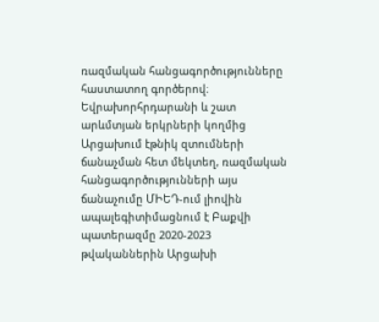ռազմական հանցագործությունները հաստատող գործերով։ Եվրախորհրդարանի և շատ արևմտյան երկրների կողմից Արցախում էթնիկ զտումների ճանաչման հետ մեկտեղ, ռազմական հանցագործությունների այս ճանաչումը ՄԻԵԴ-ում լիովին ապալեգիտիմացնում է Բաքվի պատերազմը 2020-2023 թվականներին Արցախի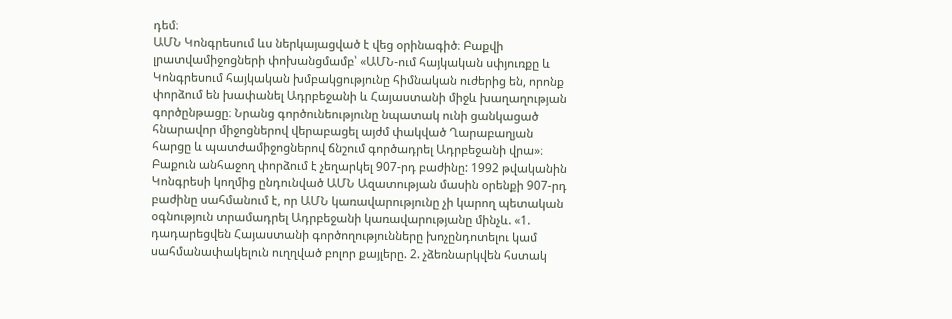դեմ։
ԱՄՆ Կոնգրեսում ևս ներկայացված է վեց օրինագիծ։ Բաքվի լրատվամիջոցների փոխանցմամբ՝ «ԱՄՆ-ում հայկական սփյուռքը և Կոնգրեսում հայկական խմբակցությունը հիմնական ուժերից են, որոնք փորձում են խափանել Ադրբեջանի և Հայաստանի միջև խաղաղության գործընթացը։ Նրանց գործունեությունը նպատակ ունի ցանկացած հնարավոր միջոցներով վերաբացել այժմ փակված Ղարաբաղյան հարցը և պատժամիջոցներով ճնշում գործադրել Ադրբեջանի վրա»։
Բաքուն անհաջող փորձում է չեղարկել 907-րդ բաժինը: 1992 թվականին Կոնգրեսի կողմից ընդունված ԱՄՆ Ազատության մասին օրենքի 907-րդ բաժինը սահմանում է, որ ԱՄՆ կառավարությունը չի կարող պետական օգնություն տրամադրել Ադրբեջանի կառավարությանը մինչև. «1. դադարեցվեն Հայաստանի գործողությունները խոչընդոտելու կամ սահմանափակելուն ուղղված բոլոր քայլերը. 2. չձեռնարկվեն հստակ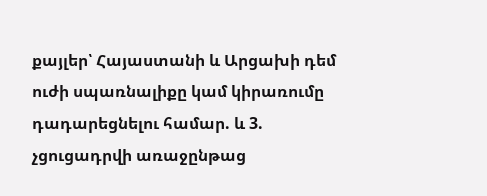քայլեր՝ Հայաստանի և Արցախի դեմ ուժի սպառնալիքը կամ կիրառումը դադարեցնելու համար. և 3. չցուցադրվի առաջընթաց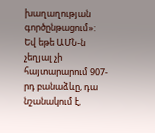խաղաղության գործընթացում»:
Եվ եթե ԱՄՆ-ն չեղյալ չի հայտարարում 907-րդ բանաձևը, դա նշանակում է,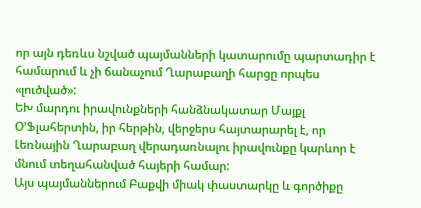որ այն դեռևս նշված պայմանների կատարումը պարտադիր է համարում և չի ճանաչում Ղարաբաղի հարցը որպես «լուծված»:
ԵԽ մարդու իրավունքների հանձնակատար Մայքլ Օ’Ֆլահերտին, իր հերթին, վերջերս հայտարարել է, որ Լեռնային Ղարաբաղ վերադառնալու իրավունքը կարևոր է մնում տեղահանված հայերի համար:
Այս պայմաններում Բաքվի միակ փաստարկը և գործիքը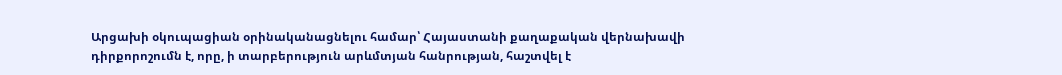Արցախի օկուպացիան օրինականացնելու համար՝ Հայաստանի քաղաքական վերնախավի դիրքորոշումն է, որը, ի տարբերություն արևմտյան հանրության, հաշտվել է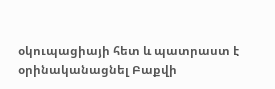օկուպացիայի հետ և պատրաստ է օրինականացնել Բաքվի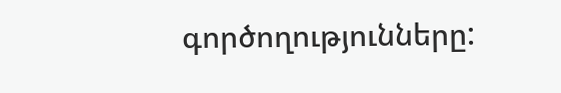գործողությունները: